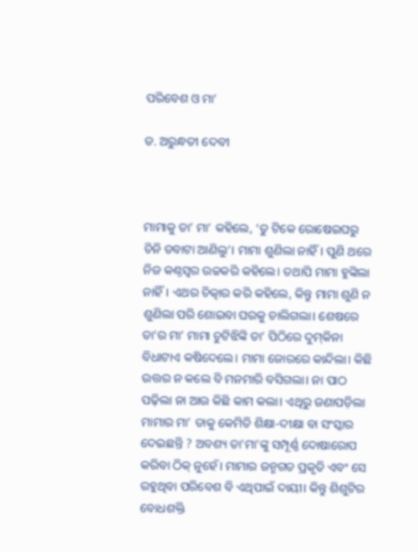ପରିବେଶ ଓ ମା’

ଡ. ଅରୁନ୍ଧତୀ ଦେବୀ



ମାମାକୁ ତା’ ମା’ କହିଲେ, ‘ତୁ ଟିକେ ରୋଷେଇଘରୁ ଚିନି ଡବାଟା ଆଣିଲୁ’। ମାମା ଶୁଣିଲା ନାହିଁ। ପୁଣି ଥରେ ନିଜ କଣ୍ଠସ୍ବର ଉଚ୍ଚକରି କହିଲେ। ତଥାପି ମାମା ହୁଙ୍କିଲା ନାହିଁ। ଏଥର ଚିତ୍କାର କରି କହିଲେ, କିନ୍ତୁ ମାମା ଶୁଣି ନ ଶୁଣିଲା ପରି ଶୋଇବା ଘରକୁ ଚାଲିଗଲା। ଶେଷରେ ତା’ର ମା’ ମାମା ଚୁଟିଝିଙ୍କି ତା’ ପିଠିରେ ଦୁମ୍‌କିନା ବିଧାଟାଏ କଷିଦେଲେ। ମାମା ଜୋରରେ କାନ୍ଦିଲା। କିଛି ଉତ୍ତର ନ କଲେ ବି ମନମାରି ବସିଗଲା। ନା ପାଠ ପଢ଼ିଲା ନା ଆଉ କିଛି କାମ କଲା। ଏଥିରୁ ଜଣାପଡ଼ିଲା ମାମାର ମା’ ତାକୁ କେମିତି ଶିକ୍ଷା-ଦୀକ୍ଷା ବା ସଂସ୍କାର ଦେଇଛନ୍ତି ? ଅବଶ୍ୟ ତା’ମା’ଙ୍କୁ ସମ୍ପୂର୍ଣ୍ଣ ଦୋଷାରୋପ କରିବା ଠିକ୍‌ ନୁହେଁ। ମାମାର ଜନ୍ମଗତ ପ୍ରକୃତି ଏବଂ ସେ ରହୁଥିବା ପରିବେଶ ବି ଏଥିପାଇଁ ଦାୟୀ। କିନ୍ତୁ ଶିଶୁଟିର ବୋଧଶକ୍ତି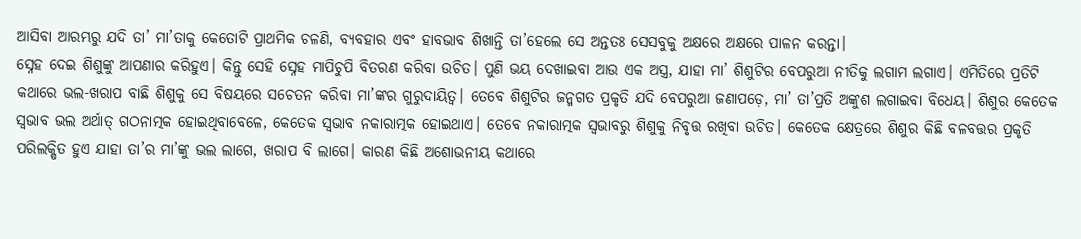ଆସିବା ଆରମ୍ଭରୁ ଯଦି ତା’ ମା’ତାକୁ କେତୋଟି ପ୍ରାଥମିକ ଚଳଣି, ବ୍ୟବହାର ଏବଂ ହାବଭାବ ଶିଖାନ୍ତି ତା’ହେଲେ ସେ ଅନ୍ତତଃ ସେସବୁକୁ ଅକ୍ଷରେ ଅକ୍ଷରେ ପାଳନ କରନ୍ତା।
ସ୍ନେହ ଦେଇ ଶିଶୁଙ୍କୁ ଆପଣାର କରିହୁଏ। କିନ୍ତୁ ସେହି ସ୍ନେହ ମାପିଚୁପି ବିତରଣ କରିବା ଉଚିତ। ପୁଣି ଭୟ ଦେଖାଇବା ଆଉ ଏକ ଅସ୍ତ୍ର, ଯାହା ମା’ ଶିଶୁଟିର ବେପରୁଆ ନୀତିକୁ ଲଗାମ ଲଗାଏ। ଏମିତିରେ ପ୍ରତିଟି କଥାରେ ଭଲ-ଖରାପ ବାଛି ଶିଶୁକୁ ସେ ବିଷୟରେ ସଚେତନ କରିବା ମା’ଙ୍କର ଗୁରୁଦାୟିତ୍ୱ। ତେବେ ଶିଶୁଟିର ଜନ୍ମଗତ ପ୍ରକୃତି ଯଦି ବେପରୁଆ ଜଣାପଡ଼େ, ମା’ ତା’ପ୍ରତି ଅଙ୍କୁଶ ଲଗାଇବା ବିଧେୟ। ଶିଶୁର କେତେକ ସ୍ବଭାବ ଭଲ ଅର୍ଥାତ୍‌ ଗଠନାତ୍ମକ ହୋଇଥିବାବେଳେ, କେତେକ ସ୍ବଭାବ ନକାରାତ୍ମକ ହୋଇଥାଏ। ତେବେ ନକାରାତ୍ମକ ସ୍ବଭାବରୁ ଶିଶୁକୁ ନିବୃତ୍ତ ରଖିବା ଉଚିତ। କେତେକ କ୍ଷେତ୍ରରେ ଶିଶୁର କିଛି ବଳବତ୍ତର ପ୍ରକୃତି ପରିଲକ୍ଷିତ ହୁଏ ଯାହା ତା’ର ମା’ଙ୍କୁ ଭଲ ଲାଗେ, ଖରାପ ବି ଲାଗେ। କାରଣ କିଛି ଅଶୋଭନୀୟ କଥାରେ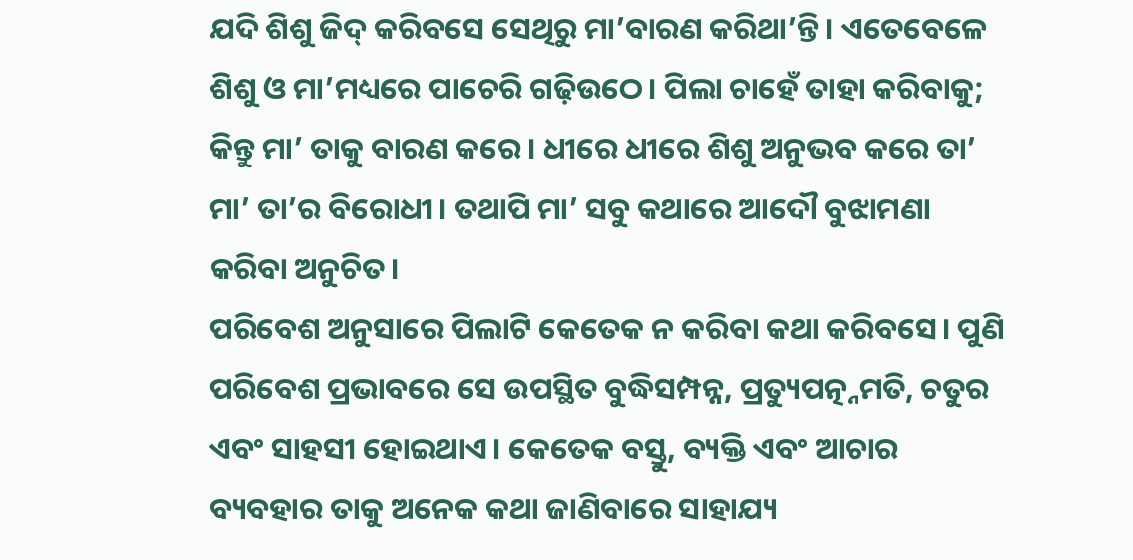ଯଦି ଶିଶୁ ଜିଦ୍‌ କରିବସେ ସେଥିରୁ ମା’ବାରଣ କରିଥା’ନ୍ତି। ଏତେବେଳେ ଶିଶୁ ଓ ମା’ମଧ୍ୟରେ ପାଚେରି ଗଢ଼ିଉଠେ। ପିଲା ଚାହେଁ ତାହା କରିବାକୁ; କିନ୍ତୁ ମା’ ତାକୁ ବାରଣ କରେ। ଧୀରେ ଧୀରେ ଶିଶୁ ଅନୁଭବ କରେ ତା’ ମା’ ତା’ର ବିରୋଧୀ। ତଥାପି ମା’ ସବୁ କଥାରେ ଆଦୌ ବୁଝାମଣା କରିବା ଅନୁଚିତ।
ପରିବେଶ ଅନୁସାରେ ପିଲାଟି କେତେକ ନ କରିବା କଥା କରିବସେ। ପୁଣି ପରିବେଶ ପ୍ରଭାବରେ ସେ ଉପସ୍ଥିତ ବୁଦ୍ଧିସମ୍ପନ୍ନ, ପ୍ରତ୍ୟୁପତ୍ନ୍ନମତି, ଚତୁର ଏବଂ ସାହସୀ ହୋଇଥାଏ। କେତେକ ବସ୍ତୁ, ବ୍ୟକ୍ତି ଏବଂ ଆଚାର ବ୍ୟବହାର ତାକୁ ଅନେକ କଥା ଜାଣିବାରେ ସାହାଯ୍ୟ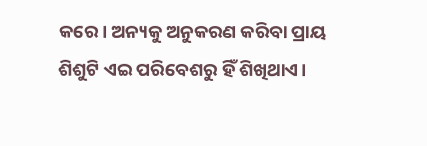କରେ। ଅନ୍ୟକୁ ଅନୁକରଣ କରିବା ପ୍ରାୟ ଶିଶୁଟି ଏଇ ପରିବେଶରୁ ହିଁ ଶିଖିଥାଏ।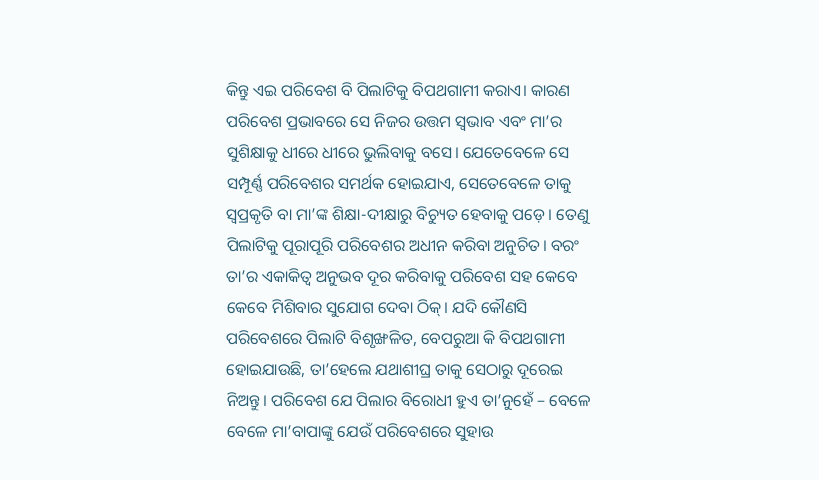କିନ୍ତୁ ଏଇ ପରିବେଶ ବି ପିଲାଟିକୁ ବିପଥଗାମୀ କରାଏ। କାରଣ ପରିବେଶ ପ୍ରଭାବରେ ସେ ନିଜର ଉତ୍ତମ ସ୍ବଭାବ ଏବଂ ମା’ର ସୁଶିକ୍ଷାକୁ ଧୀରେ ଧୀରେ ଭୁଲିବାକୁ ବସେ। ଯେତେବେଳେ ସେ ସମ୍ପୂର୍ଣ୍ଣ ପରିବେଶର ସମର୍ଥକ ହୋଇଯାଏ, ସେତେବେଳେ ତାକୁ ସ୍ବପ୍ରକୃତି ବା ମା’ଙ୍କ ଶିକ୍ଷା-ଦୀକ୍ଷାରୁ ବିଚ୍ୟୁତ ହେବାକୁ ପଡ଼େ। ତେଣୁ ପିଲାଟିକୁ ପୂରାପୂରି ପରିବେଶର ଅଧୀନ କରିବା ଅନୁଚିତ। ବରଂ ତା’ର ଏକାକିତ୍ୱ ଅନୁଭବ ଦୂର କରିବାକୁ ପରିବେଶ ସହ କେବେ କେବେ ମିଶିବାର ସୁଯୋଗ ଦେବା ଠିକ୍‌। ଯଦି କୌଣସି ପରିବେଶରେ ପିଲାଟି ବିଶୃଙ୍ଖଳିତ, ବେପରୁଆ କି ବିପଥଗାମୀ ହୋଇଯାଉଛି, ତା’ହେଲେ ଯଥାଶୀଘ୍ର ତାକୁ ସେଠାରୁ ଦୂରେଇ ନିଅନ୍ତୁ। ପରିବେଶ ଯେ ପିଲାର ବିରୋଧୀ ହୁଏ ତା’ନୁହେଁ – ବେଳେ ବେଳେ ମା’ବାପାଙ୍କୁ ଯେଉଁ ପରିବେଶରେ ସୁହାଉ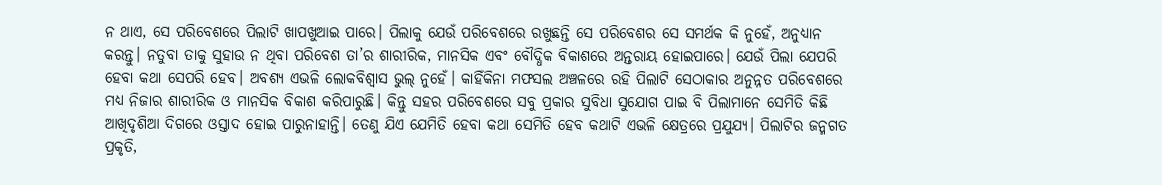ନ ଥାଏ, ସେ ପରିବେଶରେ ପିଲାଟି ଖାପଖୁଆଇ ପାରେ। ପିଲାକୁ ଯେଉଁ ପରିବେଶରେ ରଖୁଛନ୍ତି ସେ ପରିବେଶର ସେ ସମର୍ଥକ କି ନୁହେଁ, ଅନୁଧ୍ୟାନ କରନ୍ତୁ। ନତୁବା ତାକୁ ସୁହାଉ ନ ଥିବା ପରିବେଶ ତା’ର ଶାରୀରିକ, ମାନସିକ ଏବଂ ବୌଦ୍ଧିକ ବିକାଶରେ ଅନ୍ତରାୟ ହୋଇପାରେ। ଯେଉଁ ପିଲା ଯେପରି ହେବା କଥା ସେପରି ହେବ। ଅବଶ୍ୟ ଏଭଳି ଲୋକବିଶ୍ୱାସ ଭୁଲ୍‌ ନୁହେଁ। କାହିଁକିନା ମଫସଲ ଅଞ୍ଚଳରେ ରହି ପିଲାଟି ସେଠାକାର ଅନୁନ୍ନତ ପରିବେଶରେ ମଧ୍ୟ ନିଜାର ଶାରୀରିକ ଓ ମାନସିକ ବିକାଶ କରିପାରୁଛି। କିନ୍ତୁ ସହର ପରିବେଶରେ ସବୁ ପ୍ରକାର ସୁବିଧା ସୁଯୋଗ ପାଇ ବି ପିଲାମାନେ ସେମିତି କିଛି ଆଖିଦୃଶିଆ ଦିଗରେ ଓସ୍ତାଦ ହୋଇ ପାରୁନାହାନ୍ତି। ତେଣୁ ଯିଏ ଯେମିତି ହେବା କଥା ସେମିତି ହେବ କଥାଟି ଏଭଳି କ୍ଷେତ୍ରରେ ପ୍ରଯୁଯ୍ୟ। ପିଲାଟିର ଜନ୍ମଗତ ପ୍ରକୃତି,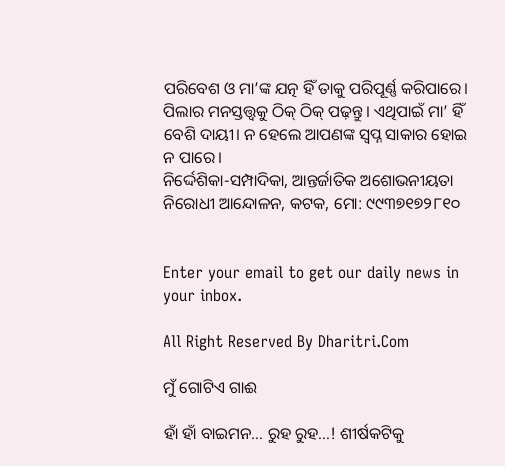ପରିବେଶ ଓ ମା’ଙ୍କ ଯତ୍ନ ହିଁ ତାକୁ ପରିପୂର୍ଣ୍ଣ କରିପାରେ। ପିଲାର ମନସ୍ତତ୍ତ୍ୱକୁ ଠିକ୍‌ ଠିକ୍‌ ପଢ଼ନ୍ତୁ। ଏଥିପାଇଁ ମା’ ହିଁ ବେଶି ଦାୟୀ। ନ ହେଲେ ଆପଣଙ୍କ ସ୍ବପ୍ନ ସାକାର ହୋଇ ନ ପାରେ।
ନିର୍ଦ୍ଦେଶିକା-ସମ୍ପାଦିକା, ଆନ୍ତର୍ଜାତିକ ଅଶୋଭନୀୟତା ନିରୋଧୀ ଆନ୍ଦୋଳନ, କଟକ, ମୋ: ୯୯୩୭୧୭୨୮୧୦


Enter your email to get our daily news in your inbox.

All Right Reserved By Dharitri.Com

ମୁଁ ଗୋଟିଏ ଗାଈ

ହାଁ ହାଁ ବାଇମନ… ରୁହ ରୁହ…! ଶୀର୍ଷକଟିକୁ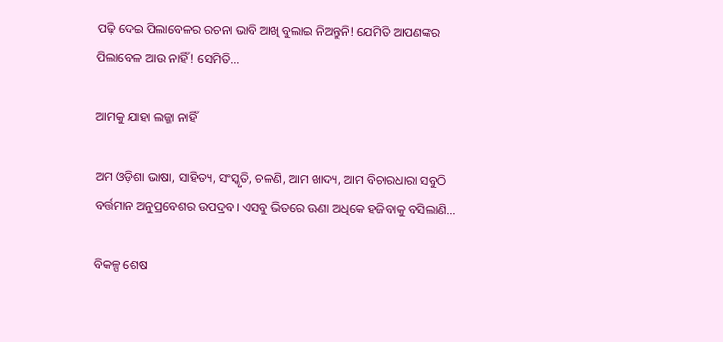ପଢ଼ି ଦେଇ ପିଲାବେଳର ରଚନା ଭାବି ଆଖି ବୁଲାଇ ନିଅନ୍ତୁନି! ଯେମିତି ଆପଣଙ୍କର ପିଲାବେଳ ଆଉ ନାହିଁ! ସେମିତି…

ଆମକୁ ଯାହା ଲଜ୍ଜା ନାହିଁ

ଅମ ଓଡ଼ିଶା ଭାଷା, ସାହିତ୍ୟ, ସଂସ୍କୃତି, ଚଳଣି, ଆମ ଖାଦ୍ୟ, ଆମ ବିଚାରଧାରା ସବୁଠି ବର୍ତ୍ତମାନ ଅନୁପ୍ରବେଶର ଉପଦ୍ରବ। ଏସବୁ ଭିତରେ ଊଣା ଅଧିକେ ହଜିବାକୁ ବସିଲାଣି…

ବିକଳ୍ପ ଶେଷ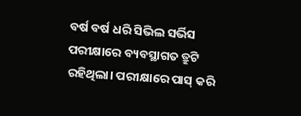ବର୍ଷ ବର୍ଷ ଧରି ସିଭିଲ ସର୍ଭିସ ପରୀକ୍ଷାରେ ବ୍ୟବସ୍ଥାଗତ ତ୍ରୁଟି ରହିଥିଲା। ପରୀକ୍ଷାରେ ପାସ୍‌ କରି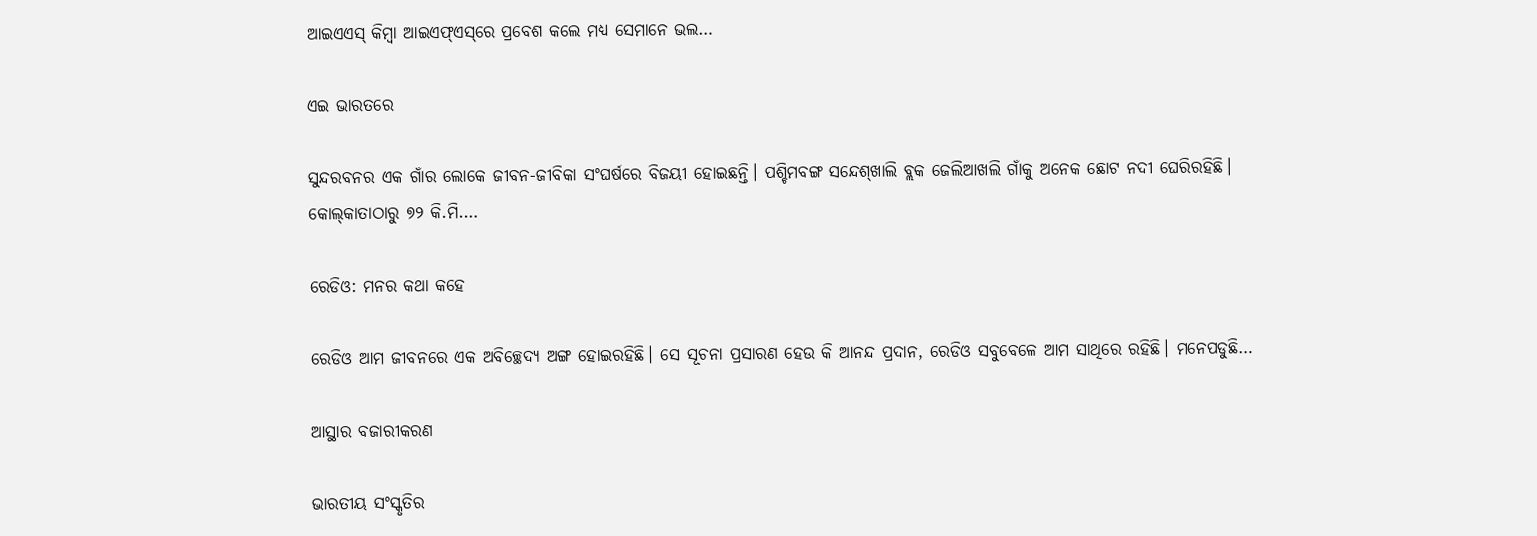ଆଇଏଏସ୍‌ କିମ୍ବା ଆଇଏଫ୍‌ଏସ୍‌ରେ ପ୍ରବେଶ କଲେ ମଧ୍ୟ ସେମାନେ ଭଲ…

ଏଇ ଭାରତରେ

ସୁନ୍ଦରବନର ଏକ ଗାଁର ଲୋକେ ଜୀବନ-ଜୀବିକା ସଂଘର୍ଷରେ ବିଜୟୀ ହୋଇଛନ୍ତି। ପଶ୍ଚିମବଙ୍ଗ ସନ୍ଦେଶ୍‌ଖାଲି ବ୍ଲକ ଜେଲିଆଖଲି ଗାଁକୁ ଅନେକ ଛୋଟ ନଦୀ ଘେରିରହିଛି। କୋଲ୍‌କାତାଠାରୁ ୭୨ କି.ମି.…

ରେଡିଓ: ମନର କଥା କହେ

ରେଡିଓ ଆମ ଜୀବନରେ ଏକ ଅବିଚ୍ଛେଦ୍ୟ ଅଙ୍ଗ ହୋଇରହିଛି। ସେ ସୂଚନା ପ୍ରସାରଣ ହେଉ କି ଆନନ୍ଦ ପ୍ରଦାନ, ରେଡିଓ ସବୁବେଳେ ଆମ ସାଥିରେ ରହିଛି। ମନେପଡୁଛି…

ଆସ୍ଥାର ବଜାରୀକରଣ

ଭାରତୀୟ ସଂସ୍କୃତିର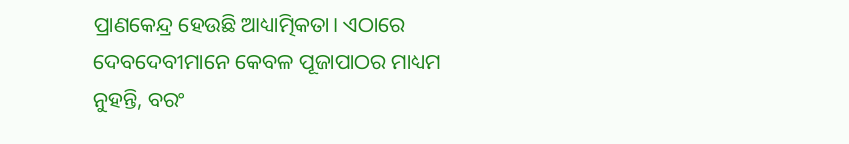ପ୍ରାଣକେନ୍ଦ୍ର ହେଉଛି ଆଧ୍ୟାତ୍ମିକତା। ଏଠାରେ ଦେବଦେବୀମାନେ କେବଳ ପୂଜାପାଠର ମାଧ୍ୟମ ନୁହନ୍ତି, ବରଂ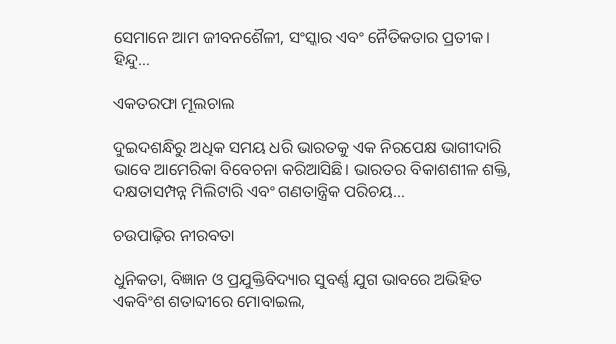ସେମାନେ ଆମ ଜୀବନଶୈଳୀ, ସଂସ୍କାର ଏବଂ ନୈତିକତାର ପ୍ରତୀକ। ହିନ୍ଦୁ…

ଏକତରଫା ମୂଲଚାଲ

ଦୁଇଦଶନ୍ଧିରୁ ଅଧିକ ସମୟ ଧରି ଭାରତକୁ ଏକ ନିରପେକ୍ଷ ଭାଗୀଦାରି ଭାବେ ଆମେରିକା ବିବେଚନା କରିଆସିଛି। ଭାରତର ବିକାଶଶୀଳ ଶକ୍ତି, ଦକ୍ଷତାସମ୍ପନ୍ନ ମିଲିଟାରି ଏବଂ ଗଣତାନ୍ତ୍ରିକ ପରିଚୟ…

ଚଉପାଢ଼ିର ନୀରବତା

ଧୁନିକତା, ବିଜ୍ଞାନ ଓ ପ୍ରଯୁକ୍ତିବିଦ୍ୟାର ସୁବର୍ଣ୍ଣ ଯୁଗ ଭାବରେ ଅଭିହିତ ଏକବିଂଶ ଶତାବ୍ଦୀରେ ମୋବାଇଲ,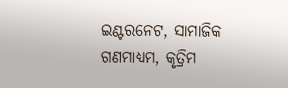ଇଣ୍ଟରନେଟ, ସାମାଜିକ ଗଣମାଧ୍ୟମ, କୃତ୍ରିମ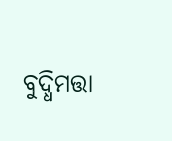ବୁଦ୍ଧିମତ୍ତା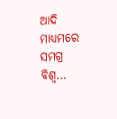ଆଦି ମାଧ୍ୟମରେ ସମଗ୍ର ବିଶ୍ୱ…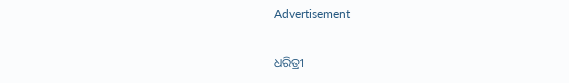Advertisement

ଧରିତ୍ରୀ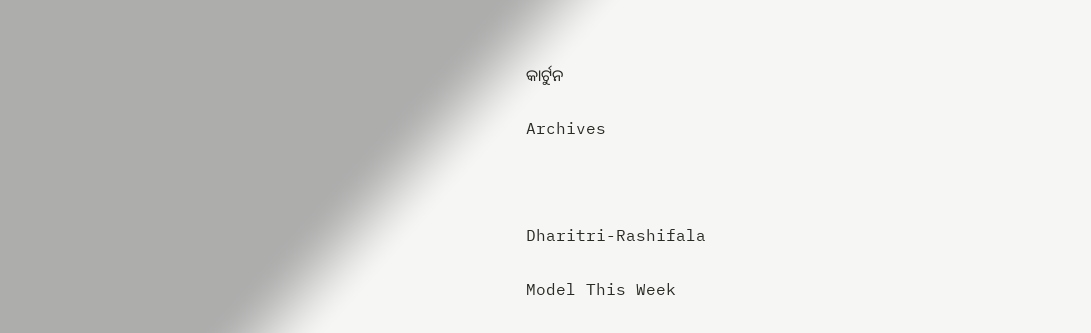କାର୍ଟୁନ

Archives



Dharitri-Rashifala

Model This Week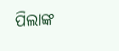ପିଲାଙ୍କ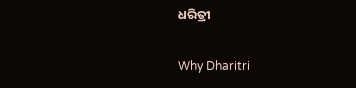ଧରିତ୍ରୀ

Why Dharitri